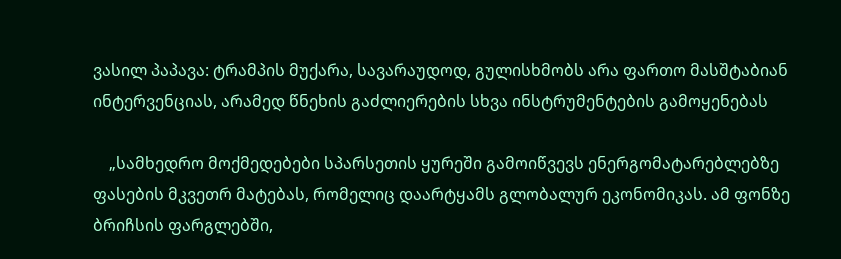ვასილ პაპავა: ტრამპის მუქარა, სავარაუდოდ, გულისხმობს არა ფართო მასშტაბიან ინტერვენციას, არამედ წნეხის გაძლიერების სხვა ინსტრუმენტების გამოყენებას

    „სამხედრო მოქმედებები სპარსეთის ყურეში გამოიწვევს ენერგომატარებლებზე ფასების მკვეთრ მატებას, რომელიც დაარტყამს გლობალურ ეკონომიკას. ამ ფონზე ბრიჩსის ფარგლებში,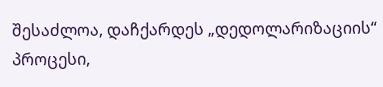შესაძლოა, დაჩქარდეს „დედოლარიზაციის“ პროცესი,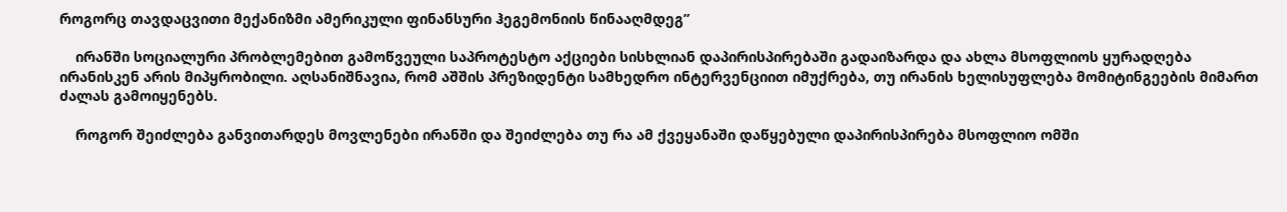როგორც თავდაცვითი მექანიზმი ამერიკული ფინანსური ჰეგემონიის წინააღმდეგ”

    ირანში სოციალური პრობლემებით გამოწვეული საპროტესტო აქციები სისხლიან დაპირისპირებაში გადაიზარდა და ახლა მსოფლიოს ყურადღება ირანისკენ არის მიპყრობილი. აღსანიშნავია, რომ აშშის პრეზიდენტი სამხედრო ინტერვენციით იმუქრება, თუ ირანის ხელისუფლება მომიტინგეების მიმართ ძალას გამოიყენებს.

    როგორ შეიძლება განვითარდეს მოვლენები ირანში და შეიძლება თუ რა ამ ქვეყანაში დაწყებული დაპირისპირება მსოფლიო ომში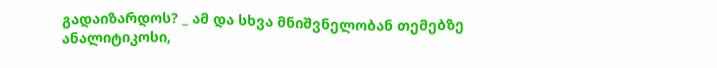გადაიზარდოს? _ ამ და სხვა მნიშვნელობან თემებზე ანალიტიკოსი,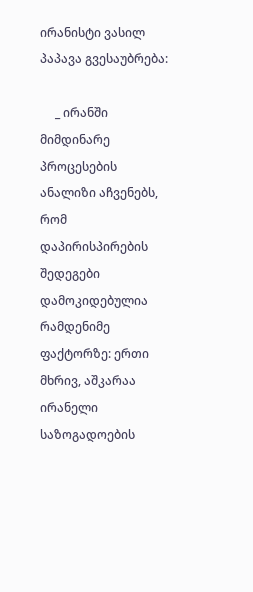ირანისტი ვასილ პაპავა გვესაუბრება:

     _ ირანში მიმდინარე პროცესების ანალიზი აჩვენებს, რომ დაპირისპირების შედეგები დამოკიდებულია რამდენიმე ფაქტორზე: ერთი მხრივ, აშკარაა ირანელი საზოგადოების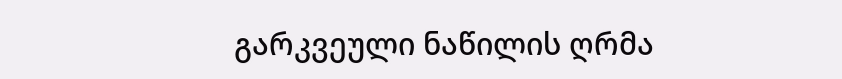გარკვეული ნაწილის ღრმა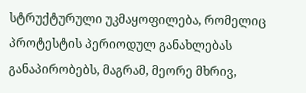სტრუქტურული უკმაყოფილება, რომელიც პროტესტის პერიოდულ განახლებას განაპირობებს, მაგრამ, მეორე მხრივ,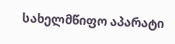სახელმწიფო აპარატი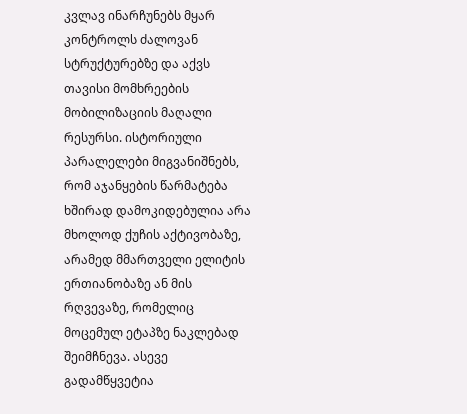კვლავ ინარჩუნებს მყარ კონტროლს ძალოვან სტრუქტურებზე და აქვს თავისი მომხრეების მობილიზაციის მაღალი რესურსი. ისტორიული პარალელები მიგვანიშნებს, რომ აჯანყების წარმატება ხშირად დამოკიდებულია არა მხოლოდ ქუჩის აქტივობაზე, არამედ მმართველი ელიტის ერთიანობაზე ან მის რღვევაზე, რომელიც მოცემულ ეტაპზე ნაკლებად შეიმჩნევა. ასევე გადამწყვეტია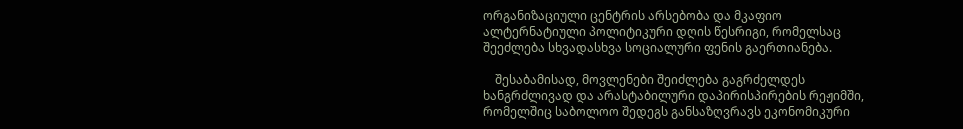ორგანიზაციული ცენტრის არსებობა და მკაფიო ალტერნატიული პოლიტიკური დღის წესრიგი, რომელსაც შეეძლება სხვადასხვა სოციალური ფენის გაერთიანება.

    შესაბამისად, მოვლენები შეიძლება გაგრძელდეს ხანგრძლივად და არასტაბილური დაპირისპირების რეჟიმში, რომელშიც საბოლოო შედეგს განსაზღვრავს ეკონომიკური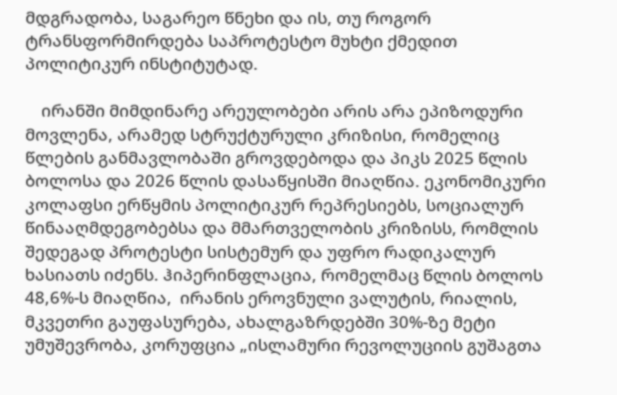მდგრადობა, საგარეო წნეხი და ის, თუ როგორ ტრანსფორმირდება საპროტესტო მუხტი ქმედით პოლიტიკურ ინსტიტუტად.

    ირანში მიმდინარე არეულობები არის არა ეპიზოდური მოვლენა, არამედ სტრუქტურული კრიზისი, რომელიც წლების განმავლობაში გროვდებოდა და პიკს 2025 წლის ბოლოსა და 2026 წლის დასაწყისში მიაღწია. ეკონომიკური კოლაფსი ერწყმის პოლიტიკურ რეპრესიებს, სოციალურ წინააღმდეგობებსა და მმართველობის კრიზისს, რომლის შედეგად პროტესტი სისტემურ და უფრო რადიკალურ ხასიათს იძენს. ჰიპერინფლაცია, რომელმაც წლის ბოლოს 48,6%-ს მიაღწია,  ირანის ეროვნული ვალუტის, რიალის, მკვეთრი გაუფასურება, ახალგაზრდებში 30%-ზე მეტი უმუშევრობა, კორუფცია „ისლამური რევოლუციის გუშაგთა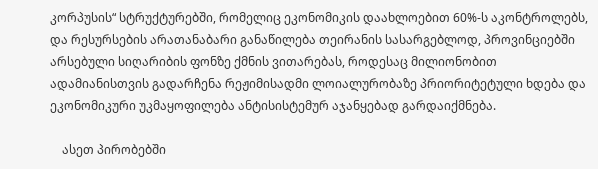კორპუსის“ სტრუქტურებში, რომელიც ეკონომიკის დაახლოებით 60%-ს აკონტროლებს, და რესურსების არათანაბარი განაწილება თეირანის სასარგებლოდ, პროვინციებში არსებული სიღარიბის ფონზე ქმნის ვითარებას, როდესაც მილიონობით ადამიანისთვის გადარჩენა რეჟიმისადმი ლოიალურობაზე პრიორიტეტული ხდება და ეკონომიკური უკმაყოფილება ანტისისტემურ აჯანყებად გარდაიქმნება.

    ასეთ პირობებში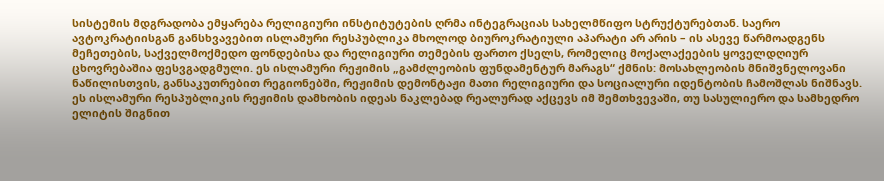სისტემის მდგრადობა ემყარება რელიგიური ინსტიტუტების ღრმა ინტეგრაციას სახელმწიფო სტრუქტურებთან. საერო ავტოკრატიისგან განსხვავებით ისლამური რესპუბლიკა მხოლოდ ბიუროკრატიული აპარატი არ არის – ის ასევე წარმოადგენს მეჩეთების, საქველმოქმედო ფონდებისა და რელიგიური თემების ფართო ქსელს, რომელიც მოქალაქეების ყოველდღიურ ცხოვრებაშია ფესვგადგმული. ეს ისლამური რეჟიმის „გამძლეობის ფუნდამენტურ მარაგს“ ქმნის: მოსახლეობის მნიშვნელოვანი ნაწილისთვის, განსაკუთრებით რეგიონებში, რეჟიმის დემონტაჟი მათი რელიგიური და სოციალური იდენტობის ჩამოშლას ნიშნავს. ეს ისლამური რესპუბლიკის რეჟიმის დამხობის იდეას ნაკლებად რეალურად აქცევს იმ შემთხვევაში, თუ სასულიერო და სამხედრო ელიტის შიგნით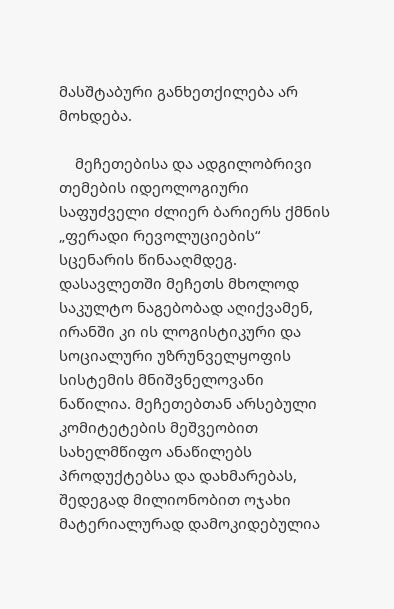მასშტაბური განხეთქილება არ მოხდება.

    მეჩეთებისა და ადგილობრივი თემების იდეოლოგიური საფუძველი ძლიერ ბარიერს ქმნის „ფერადი რევოლუციების“ სცენარის წინააღმდეგ. დასავლეთში მეჩეთს მხოლოდ საკულტო ნაგებობად აღიქვამენ, ირანში კი ის ლოგისტიკური და სოციალური უზრუნველყოფის სისტემის მნიშვნელოვანი ნაწილია. მეჩეთებთან არსებული კომიტეტების მეშვეობით სახელმწიფო ანაწილებს პროდუქტებსა და დახმარებას, შედეგად მილიონობით ოჯახი მატერიალურად დამოკიდებულია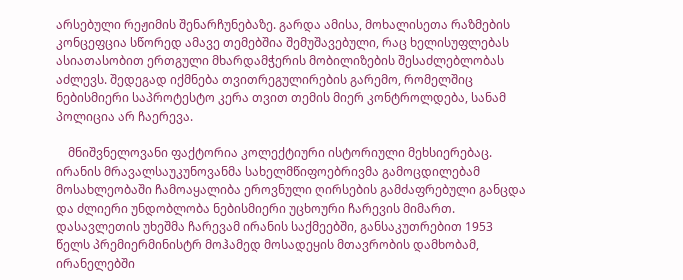არსებული რეჟიმის შენარჩუნებაზე. გარდა ამისა, მოხალისეთა რაზმების კონცეფცია სწორედ ამავე თემებშია შემუშავებული, რაც ხელისუფლებას ასიათასობით ერთგული მხარდამჭერის მობილიზების შესაძლებლობას აძლევს. შედეგად იქმნება თვითრეგულირების გარემო, რომელშიც ნებისმიერი საპროტესტო კერა თვით თემის მიერ კონტროლდება, სანამ პოლიცია არ ჩაერევა.

    მნიშვნელოვანი ფაქტორია კოლექტიური ისტორიული მეხსიერებაც. ირანის მრავალსაუკუნოვანმა სახელმწიფოებრივმა გამოცდილებამ მოსახლეობაში ჩამოაყალიბა ეროვნული ღირსების გამძაფრებული განცდა და ძლიერი უნდობლობა ნებისმიერი უცხოური ჩარევის მიმართ. დასავლეთის უხეშმა ჩარევამ ირანის საქმეებში, განსაკუთრებით 1953 წელს პრემიერმინისტრ მოჰამედ მოსადეყის მთავრობის დამხობამ,  ირანელებში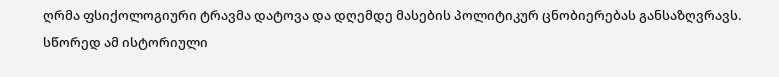ღრმა ფსიქოლოგიური ტრავმა დატოვა და დღემდე მასების პოლიტიკურ ცნობიერებას განსაზღვრავს. სწორედ ამ ისტორიული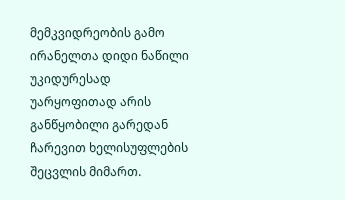მემკვიდრეობის გამო ირანელთა დიდი ნაწილი უკიდურესად უარყოფითად არის განწყობილი გარედან ჩარევით ხელისუფლების შეცვლის მიმართ.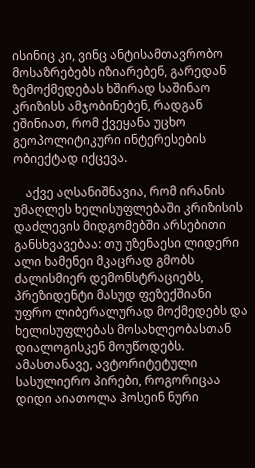ისინიც კი, ვინც ანტისამთავრობო მოსაზრებებს იზიარებენ, გარედან ზემოქმედებას ხშირად საშინაო კრიზისს ამჯობინებენ, რადგან ეშინიათ, რომ ქვეყანა უცხო გეოპოლიტიკური ინტერესების ობიექტად იქცევა.

    აქვე აღსანიშნავია, რომ ირანის უმაღლეს ხელისუფლებაში კრიზისის დაძლევის მიდგომებში არსებითი განსხვავებაა: თუ უზენაესი ლიდერი ალი ხამენეი მკაცრად გმობს ძალისმიერ დემონსტრაციებს, პრეზიდენტი მასუდ ფეზექშიანი უფრო ლიბერალურად მოქმედებს და ხელისუფლებას მოსახლეობასთან დიალოგისკენ მოუწოდებს. ამასთანავე, ავტორიტეტული სასულიერო პირები, როგორიცაა დიდი აიათოლა ჰოსეინ ნური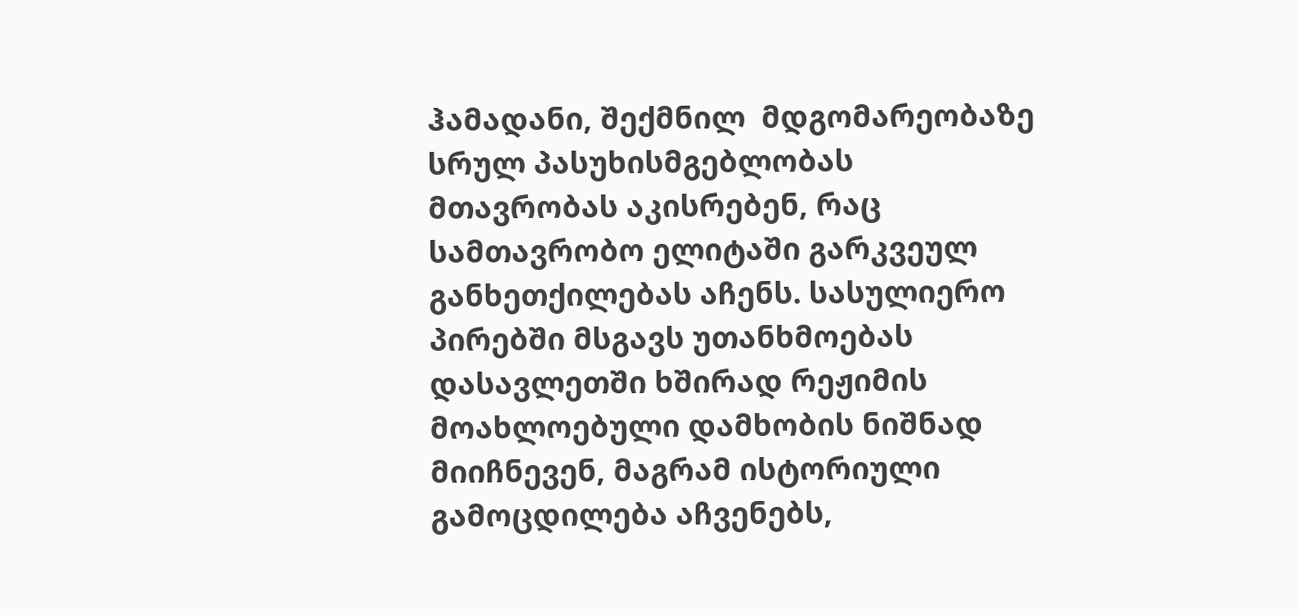ჰამადანი, შექმნილ  მდგომარეობაზე სრულ პასუხისმგებლობას მთავრობას აკისრებენ, რაც სამთავრობო ელიტაში გარკვეულ განხეთქილებას აჩენს. სასულიერო პირებში მსგავს უთანხმოებას დასავლეთში ხშირად რეჟიმის მოახლოებული დამხობის ნიშნად მიიჩნევენ, მაგრამ ისტორიული გამოცდილება აჩვენებს,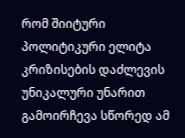რომ შიიტური პოლიტიკური ელიტა კრიზისების დაძლევის უნიკალური უნარით გამოირჩევა სწორედ ამ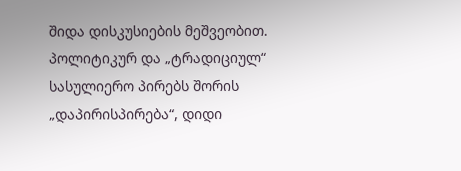შიდა დისკუსიების მეშვეობით. პოლიტიკურ და „ტრადიციულ“ სასულიერო პირებს შორის „დაპირისპირება“, დიდი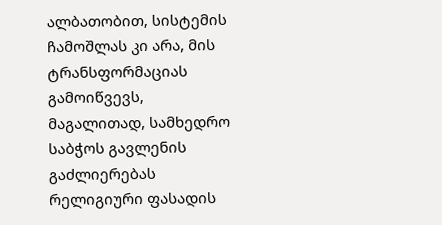ალბათობით, სისტემის ჩამოშლას კი არა, მის ტრანსფორმაციას გამოიწვევს, მაგალითად, სამხედრო საბჭოს გავლენის გაძლიერებას რელიგიური ფასადის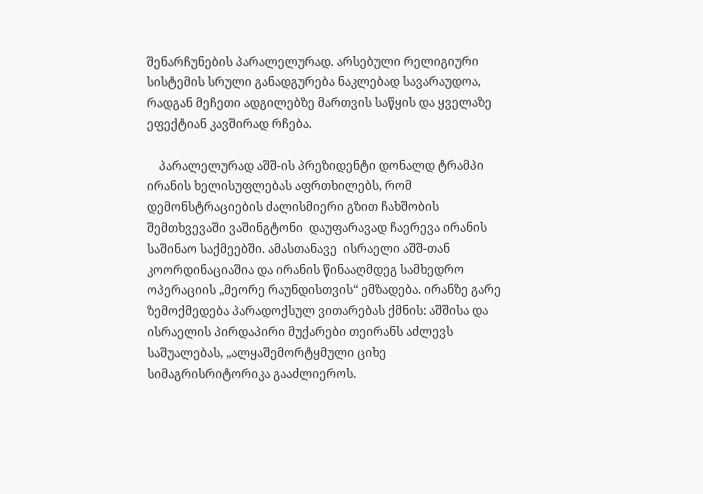შენარჩუნების პარალელურად. არსებული რელიგიური სისტემის სრული განადგურება ნაკლებად სავარაუდოა, რადგან მეჩეთი ადგილებზე მართვის საწყის და ყველაზე ეფექტიან კავშირად რჩება.

    პარალელურად აშშ-ის პრეზიდენტი დონალდ ტრამპი ირანის ხელისუფლებას აფრთხილებს, რომ დემონსტრაციების ძალისმიერი გზით ჩახშობის შემთხვევაში ვაშინგტონი  დაუფარავად ჩაერევა ირანის საშინაო საქმეებში. ამასთანავე  ისრაელი აშშ-თან კოორდინაციაშია და ირანის წინააღმდეგ სამხედრო ოპერაციის „მეორე რაუნდისთვის“ ემზადება. ირანზე გარე ზემოქმედება პარადოქსულ ვითარებას ქმნის: აშშისა და ისრაელის პირდაპირი მუქარები თეირანს აძლევს საშუალებას, „ალყაშემორტყმული ციხე სიმაგრისრიტორიკა გააძლიეროს.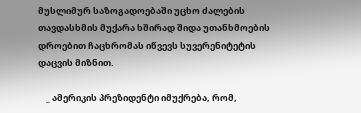მუსლიმურ საზოგადოებაში უცხო ძალების თავდასხმის მუქარა ხშირად შიდა უთანხმოების დროებით ჩაცხრომას იწვევს სუვერენიტეტის დაცვის მიზნით.

    _ ამერიკის პრეზიდენტი იმუქრება, რომ,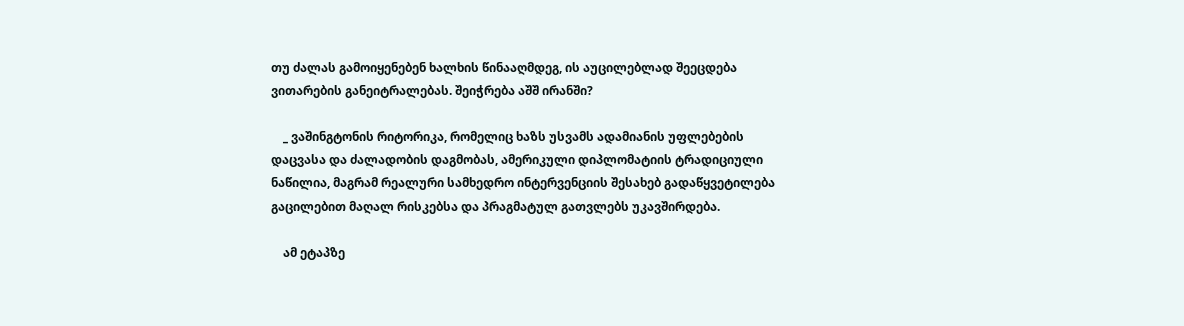თუ ძალას გამოიყენებენ ხალხის წინააღმდეგ, ის აუცილებლად შეეცდება ვითარების განეიტრალებას. შეიჭრება აშშ ირანში?

    _ ვაშინგტონის რიტორიკა, რომელიც ხაზს უსვამს ადამიანის უფლებების დაცვასა და ძალადობის დაგმობას, ამერიკული დიპლომატიის ტრადიციული ნაწილია, მაგრამ რეალური სამხედრო ინტერვენციის შესახებ გადაწყვეტილება გაცილებით მაღალ რისკებსა და პრაგმატულ გათვლებს უკავშირდება.

    ამ ეტაპზე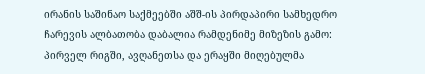ირანის საშინაო საქმეებში აშშ-ის პირდაპირი სამხედრო ჩარევის ალბათობა დაბალია რამდენიმე მიზეზის გამო: პირველ რიგში, ავღანეთსა და ერაყში მიღებულმა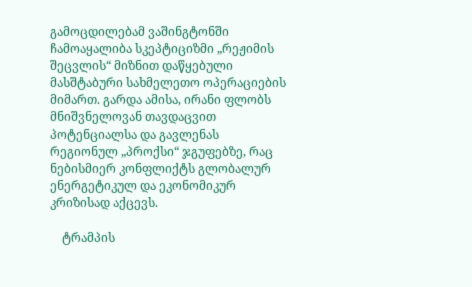გამოცდილებამ ვაშინგტონში ჩამოაყალიბა სკეპტიციზმი „რეჟიმის შეცვლის“ მიზნით დაწყებული მასშტაბური სახმელეთო ოპერაციების მიმართ. გარდა ამისა, ირანი ფლობს მნიშვნელოვან თავდაცვით პოტენციალსა და გავლენას რეგიონულ „პროქსი“ ჯგუფებზე, რაც ნებისმიერ კონფლიქტს გლობალურ ენერგეტიკულ და ეკონომიკურ კრიზისად აქცევს.

    ტრამპის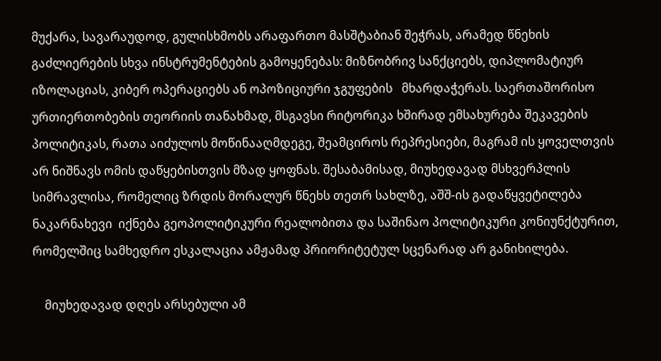მუქარა, სავარაუდოდ, გულისხმობს არაფართო მასშტაბიან შეჭრას, არამედ წნეხის გაძლიერების სხვა ინსტრუმენტების გამოყენებას: მიზნობრივ სანქციებს, დიპლომატიურ იზოლაციას, კიბერ ოპერაციებს ან ოპოზიციური ჯგუფების   მხარდაჭერას. საერთაშორისო ურთიერთობების თეორიის თანახმად, მსგავსი რიტორიკა ხშირად ემსახურება შეკავების პოლიტიკას, რათა აიძულოს მოწინააღმდეგე, შეამციროს რეპრესიები, მაგრამ ის ყოველთვის არ ნიშნავს ომის დაწყებისთვის მზად ყოფნას. შესაბამისად, მიუხედავად მსხვერპლის სიმრავლისა, რომელიც ზრდის მორალურ წნეხს თეთრ სახლზე, აშშ-ის გადაწყვეტილება ნაკარნახევი  იქნება გეოპოლიტიკური რეალობითა და საშინაო პოლიტიკური კონიუნქტურით, რომელშიც სამხედრო ესკალაცია ამჟამად პრიორიტეტულ სცენარად არ განიხილება.

    მიუხედავად დღეს არსებული ამ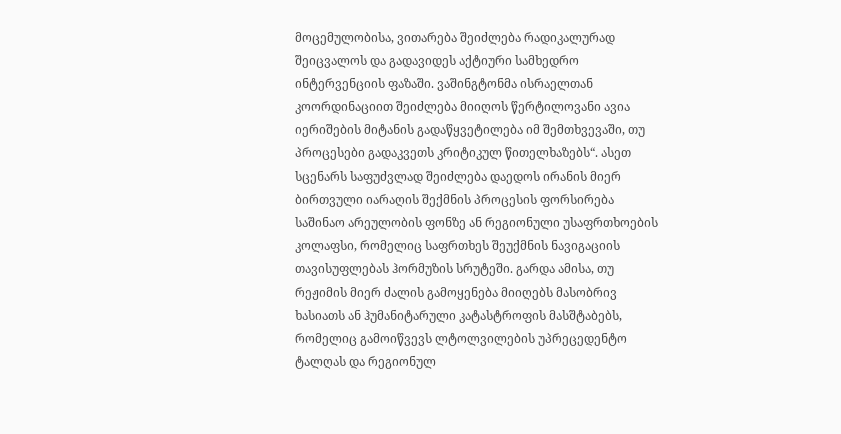მოცემულობისა, ვითარება შეიძლება რადიკალურად შეიცვალოს და გადავიდეს აქტიური სამხედრო ინტერვენციის ფაზაში. ვაშინგტონმა ისრაელთან კოორდინაციით შეიძლება მიიღოს წერტილოვანი ავია იერიშების მიტანის გადაწყვეტილება იმ შემთხვევაში, თუ პროცესები გადაკვეთს კრიტიკულ წითელხაზებს“. ასეთ სცენარს საფუძვლად შეიძლება დაედოს ირანის მიერ ბირთვული იარაღის შექმნის პროცესის ფორსირება საშინაო არეულობის ფონზე ან რეგიონული უსაფრთხოების კოლაფსი, რომელიც საფრთხეს შეუქმნის ნავიგაციის თავისუფლებას ჰორმუზის სრუტეში. გარდა ამისა, თუ რეჟიმის მიერ ძალის გამოყენება მიიღებს მასობრივ ხასიათს ან ჰუმანიტარული კატასტროფის მასშტაბებს, რომელიც გამოიწვევს ლტოლვილების უპრეცედენტო ტალღას და რეგიონულ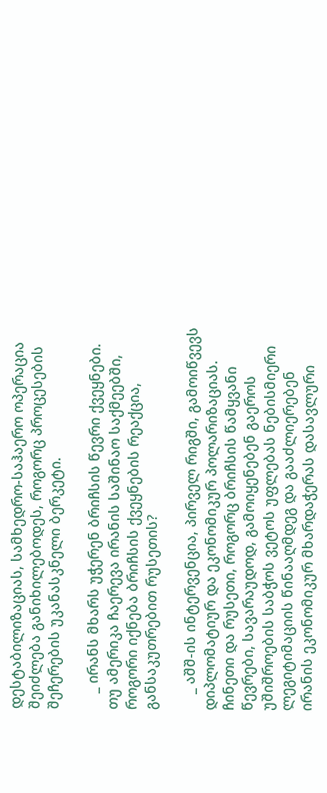დესტაბილიზაციას, სამხედრო-საჰაერო ოპერაცია შეიძლება განიხილებოდეს, როგორც პროცესების შეჩერების უკანასკნელი ბერკეტი.

    _ ირანს მხარს უჭერენ ბრიჩსის წევრი ქვეყნები. თუ ამერიკა ჩაერევა ირანის საშინაო საქმეებში, როგორი იქნება ბრიჩსის ქვეყნების რეაქცია, განსაკუთრებით რუსეთის?

    _ აშშ-ის ინტერვენცია, პირველ რიგში, გამოიწვევს დიპლომატიურ და ეკონომიკურ პოლარიზაციას. ჩინეთი და რუსეთი, როგორც ბრიჩსის წამყვანი წევრები, სავარაუდოდ, გამოიყენებენ გაეროს უშიშროების საბჭოს ვეტოს უფლებას ნებისმიერი ლეგიტიმაციის წინააღმდეგ და გააძლიერებენ ირანის ეკონომიკურ მხარდაჭერას დასავლური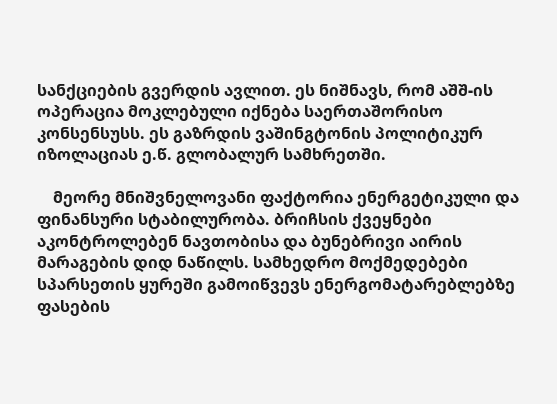სანქციების გვერდის ავლით. ეს ნიშნავს, რომ აშშ-ის ოპერაცია მოკლებული იქნება საერთაშორისო კონსენსუსს. ეს გაზრდის ვაშინგტონის პოლიტიკურ იზოლაციას ე.წ. გლობალურ სამხრეთში.

    მეორე მნიშვნელოვანი ფაქტორია ენერგეტიკული და ფინანსური სტაბილურობა. ბრიჩსის ქვეყნები აკონტროლებენ ნავთობისა და ბუნებრივი აირის მარაგების დიდ ნაწილს. სამხედრო მოქმედებები სპარსეთის ყურეში გამოიწვევს ენერგომატარებლებზე ფასების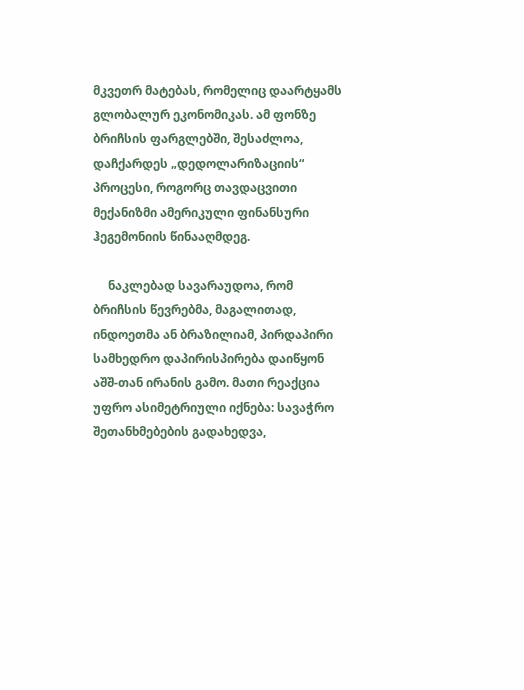მკვეთრ მატებას, რომელიც დაარტყამს გლობალურ ეკონომიკას. ამ ფონზე ბრიჩსის ფარგლებში, შესაძლოა, დაჩქარდეს „დედოლარიზაციის“ პროცესი, როგორც თავდაცვითი მექანიზმი ამერიკული ფინანსური ჰეგემონიის წინააღმდეგ.

     ნაკლებად სავარაუდოა, რომ ბრიჩსის წევრებმა, მაგალითად, ინდოეთმა ან ბრაზილიამ, პირდაპირი სამხედრო დაპირისპირება დაიწყონ აშშ-თან ირანის გამო. მათი რეაქცია უფრო ასიმეტრიული იქნება: სავაჭრო შეთანხმებების გადახედვა,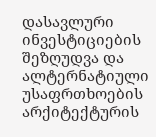დასავლური ინვესტიციების შეზღუდვა და ალტერნატიული უსაფრთხოების არქიტექტურის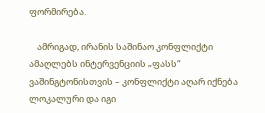ფორმირება.

    ამრიგად, ირანის საშინაო კონფლიქტი ამაღლებს ინტერვენციის „ფასს“ ვაშინგტონისთვის – კონფლიქტი აღარ იქნება ლოკალური და იგი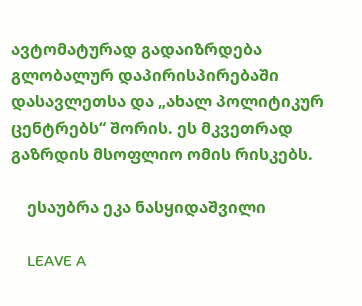ავტომატურად გადაიზრდება გლობალურ დაპირისპირებაში დასავლეთსა და „ახალ პოლიტიკურ ცენტრებს“ შორის. ეს მკვეთრად გაზრდის მსოფლიო ომის რისკებს.

    ესაუბრა ეკა ნასყიდაშვილი

    LEAVE A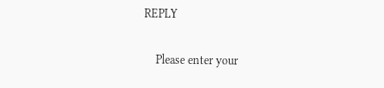REPLY

    Please enter your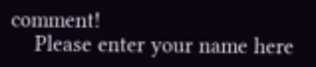comment!
    Please enter your name here